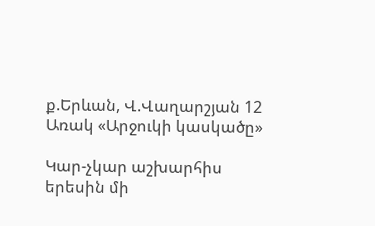ք.Երևան, Վ.Վաղարշյան 12
Առակ «Արջուկի կասկածը»

Կար-չկար աշխարհիս երեսին մի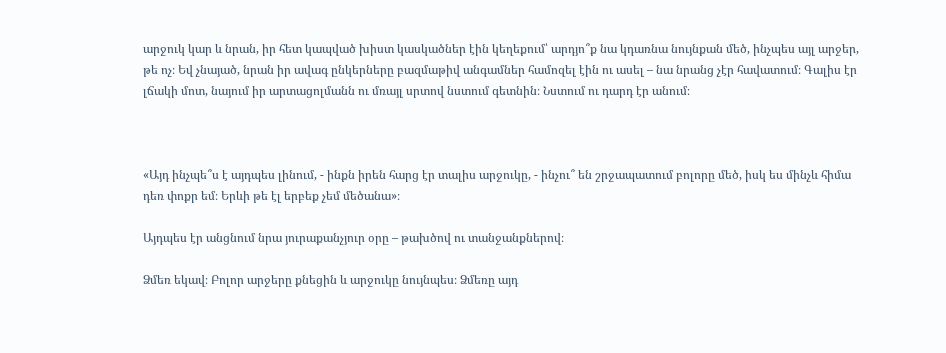արջուկ կար և նրան, իր հետ կապված խիստ կասկածներ էին կեղեքում՝ արդյո՞ք նա կդառնա նույնքան մեծ, ինչպես այլ արջեր, թե ոչ։ Եվ չնայած, նրան իր ավագ ընկերները բազմաթիվ անգամներ համոզել էին ու ասել – նա նրանց չէր հավատում։ Գալիս էր լճակի մոտ, նայում իր արտացոլմանն ու մռայլ սրտով նստում գետնին։ Նստում ու դարդ էր անում։



«Այդ ինչպե՞ս է այդպես լինում, - ինքն իրեն հարց էր տալիս արջուկը, - ինչու՞ են շրջապատում բոլորը մեծ, իսկ ես մինչև հիմա դեռ փոքր եմ։ Երևի թե էլ երբեք չեմ մեծանա»։

Այդպես էր անցնում նրա յուրաքանչյուր օրը – թախծով ու տանջանքներով։

Ձմեռ եկավ։ Բոլոր արջերը քնեցին և արջուկը նույնպես։ Ձմեռը այդ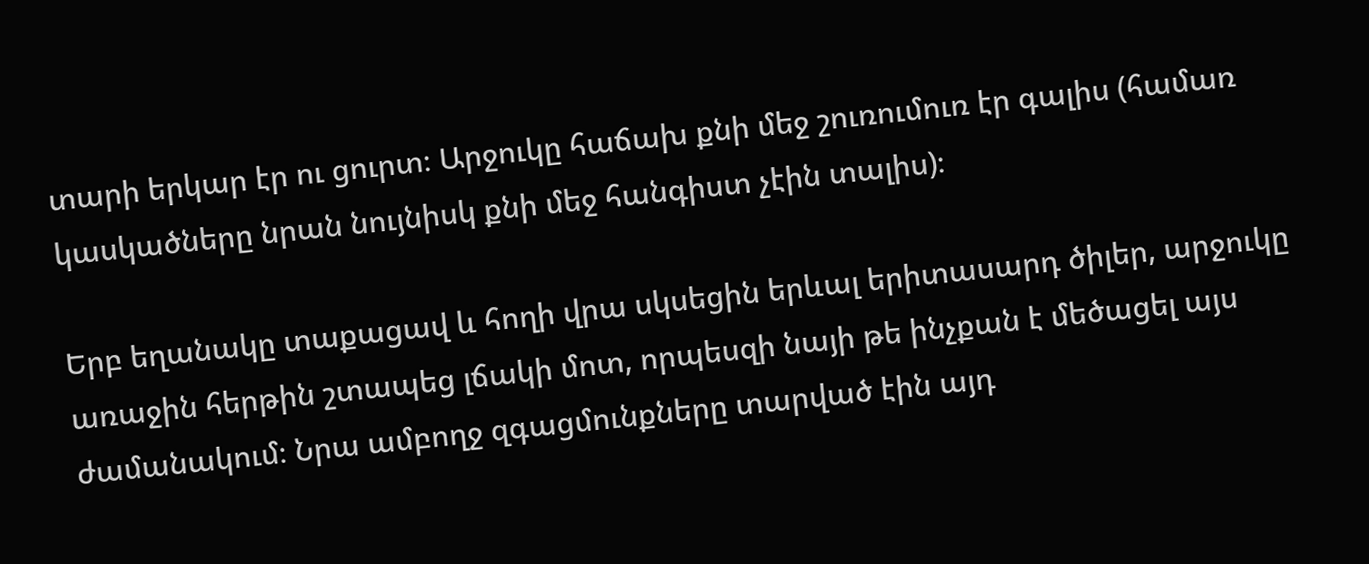տարի երկար էր ու ցուրտ։ Արջուկը հաճախ քնի մեջ շուռումուռ էր գալիս (համառ կասկածները նրան նույնիսկ քնի մեջ հանգիստ չէին տալիս)։

Երբ եղանակը տաքացավ և հողի վրա սկսեցին երևալ երիտասարդ ծիլեր, արջուկը առաջին հերթին շտապեց լճակի մոտ, որպեսզի նայի թե ինչքան է մեծացել այս ժամանակում։ Նրա ամբողջ զգացմունքները տարված էին այդ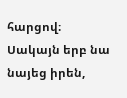հարցով։ Սակայն երբ նա նայեց իրեն,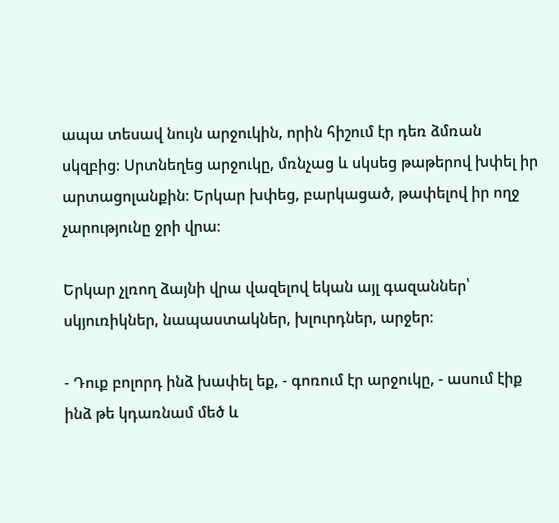ապա տեսավ նույն արջուկին, որին հիշում էր դեռ ձմռան սկզբից։ Սրտնեղեց արջուկը, մռնչաց և սկսեց թաթերով խփել իր արտացոլանքին։ Երկար խփեց, բարկացած, թափելով իր ողջ չարությունը ջրի վրա։

Երկար չլռող ձայնի վրա վազելով եկան այլ գազաններ՝ սկյուռիկներ, նապաստակներ, խլուրդներ, արջեր։

- Դուք բոլորդ ինձ խափել եք, - գոռում էր արջուկը, - ասում էիք ինձ թե կդառնամ մեծ և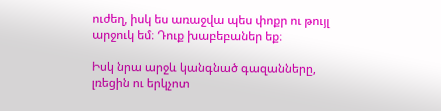ուժեղ, իսկ ես առաջվա պես փոքր ու թույլ արջուկ եմ։ Դուք խաբեբաներ եք։

Իսկ նրա արջև կանգնած գազանները, լռեցին ու երկչոտ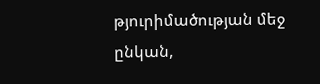թյուրիմածության մեջ ընկան,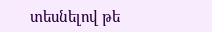տեսնելով թե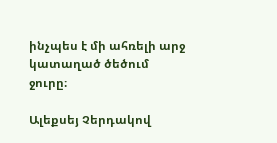ինչպես է մի ահռելի արջ կատաղած ծեծում ջուրը։

Ալեքսեյ Չերդակով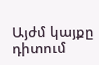Այժմ կայքը դիտում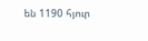են 1190 հյուր